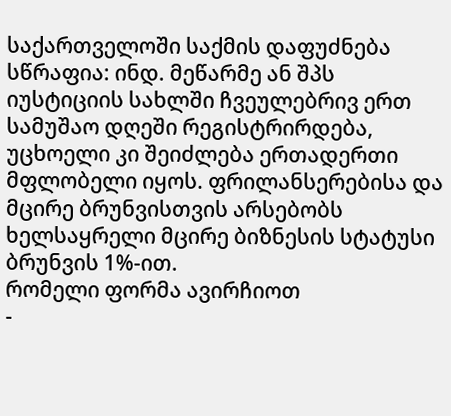საქართველოში საქმის დაფუძნება სწრაფია: ინდ. მეწარმე ან შპს იუსტიციის სახლში ჩვეულებრივ ერთ სამუშაო დღეში რეგისტრირდება, უცხოელი კი შეიძლება ერთადერთი მფლობელი იყოს. ფრილანსერებისა და მცირე ბრუნვისთვის არსებობს ხელსაყრელი მცირე ბიზნესის სტატუსი ბრუნვის 1%-ით.
რომელი ფორმა ავირჩიოთ
-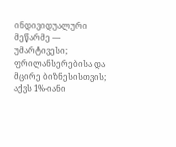ინდივიდუალური მეწარმე — უმარტივესი; ფრილანსერებისა და მცირე ბიზნესისთვის; აქვს 1%-იანი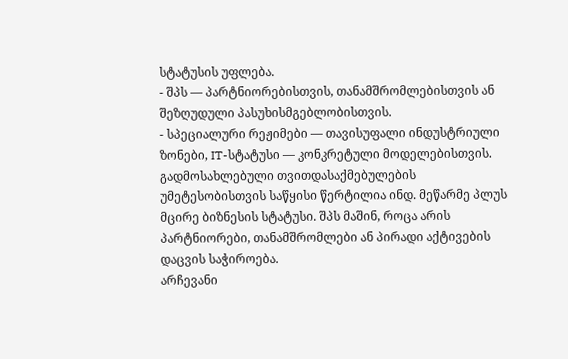სტატუსის უფლება.
- შპს — პარტნიორებისთვის, თანამშრომლებისთვის ან შეზღუდული პასუხისმგებლობისთვის.
- სპეციალური რეჟიმები — თავისუფალი ინდუსტრიული ზონები, IT-სტატუსი — კონკრეტული მოდელებისთვის.
გადმოსახლებული თვითდასაქმებულების უმეტესობისთვის საწყისი წერტილია ინდ. მეწარმე პლუს მცირე ბიზნესის სტატუსი. შპს მაშინ, როცა არის პარტნიორები, თანამშრომლები ან პირადი აქტივების დაცვის საჭიროება.
არჩევანი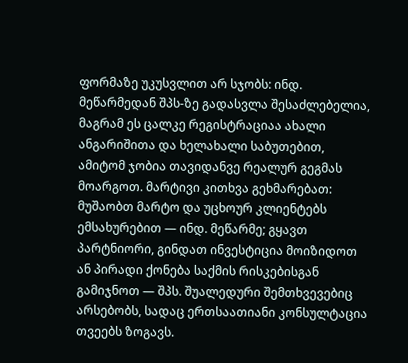ფორმაზე უკუსვლით არ სჯობს: ინდ. მეწარმედან შპს-ზე გადასვლა შესაძლებელია, მაგრამ ეს ცალკე რეგისტრაციაა ახალი ანგარიშითა და ხელახალი საბუთებით, ამიტომ ჯობია თავიდანვე რეალურ გეგმას მოარგოთ. მარტივი კითხვა გეხმარებათ: მუშაობთ მარტო და უცხოურ კლიენტებს ემსახურებით — ინდ. მეწარმე; გყავთ პარტნიორი, გინდათ ინვესტიცია მოიზიდოთ ან პირადი ქონება საქმის რისკებისგან გამიჯნოთ — შპს. შუალედური შემთხვევებიც არსებობს, სადაც ერთსაათიანი კონსულტაცია თვეებს ზოგავს.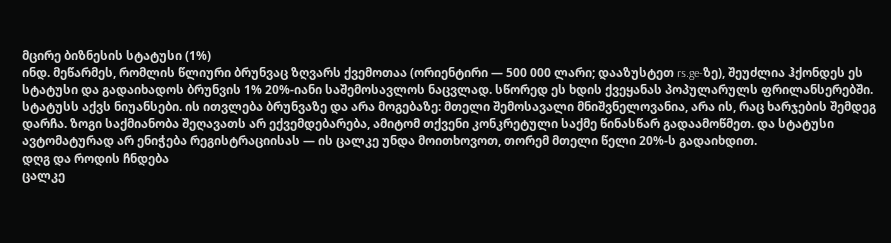მცირე ბიზნესის სტატუსი (1%)
ინდ. მეწარმეს, რომლის წლიური ბრუნვაც ზღვარს ქვემოთაა (ორიენტირი — 500 000 ლარი; დააზუსტეთ rs.ge-ზე), შეუძლია ჰქონდეს ეს სტატუსი და გადაიხადოს ბრუნვის 1% 20%-იანი საშემოსავლოს ნაცვლად. სწორედ ეს ხდის ქვეყანას პოპულარულს ფრილანსერებში.
სტატუსს აქვს ნიუანსები. ის ითვლება ბრუნვაზე და არა მოგებაზე: მთელი შემოსავალი მნიშვნელოვანია, არა ის, რაც ხარჯების შემდეგ დარჩა. ზოგი საქმიანობა შეღავათს არ ექვემდებარება, ამიტომ თქვენი კონკრეტული საქმე წინასწარ გადაამოწმეთ. და სტატუსი ავტომატურად არ ენიჭება რეგისტრაციისას — ის ცალკე უნდა მოითხოვოთ, თორემ მთელი წელი 20%-ს გადაიხდით.
დღგ და როდის ჩნდება
ცალკე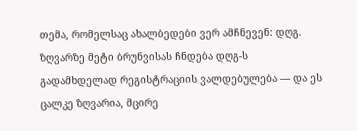თემა, რომელსაც ახალბედები ვერ ამჩნევენ: დღგ. ზღვარზე მეტი ბრუნვისას ჩნდება დღგ-ს გადამხდელად რეგისტრაციის ვალდებულება — და ეს ცალკე ზღვარია, მცირე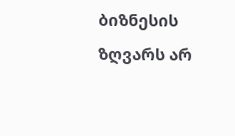ბიზნესის ზღვარს არ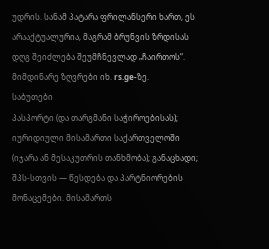უდრის. სანამ პატარა ფრილანსერი ხართ, ეს არააქტუალურია, მაგრამ ბრუნვის ზრდისას დღგ შეიძლება შეუმჩნევლად „ჩაირთოს“. მიმდინარე ზღვრები იხ. rs.ge-ზე.
საბუთები
პასპორტი (და თარგმანი საჭიროებისას); იურიდიული მისამართი საქართველოში (იჯარა ან მესაკუთრის თანხმობა); განაცხადი; შპს-სთვის — წესდება და პარტნიორების მონაცემები. მისამართს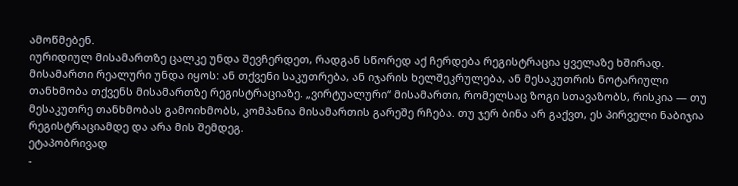ამოწმებენ.
იურიდიულ მისამართზე ცალკე უნდა შევჩერდეთ, რადგან სწორედ აქ ჩერდება რეგისტრაცია ყველაზე ხშირად. მისამართი რეალური უნდა იყოს: ან თქვენი საკუთრება, ან იჯარის ხელშეკრულება, ან მესაკუთრის ნოტარიული თანხმობა თქვენს მისამართზე რეგისტრაციაზე. „ვირტუალური“ მისამართი, რომელსაც ზოგი სთავაზობს, რისკია — თუ მესაკუთრე თანხმობას გამოიხმობს, კომპანია მისამართის გარეშე რჩება. თუ ჯერ ბინა არ გაქვთ, ეს პირველი ნაბიჯია რეგისტრაციამდე და არა მის შემდეგ.
ეტაპობრივად
-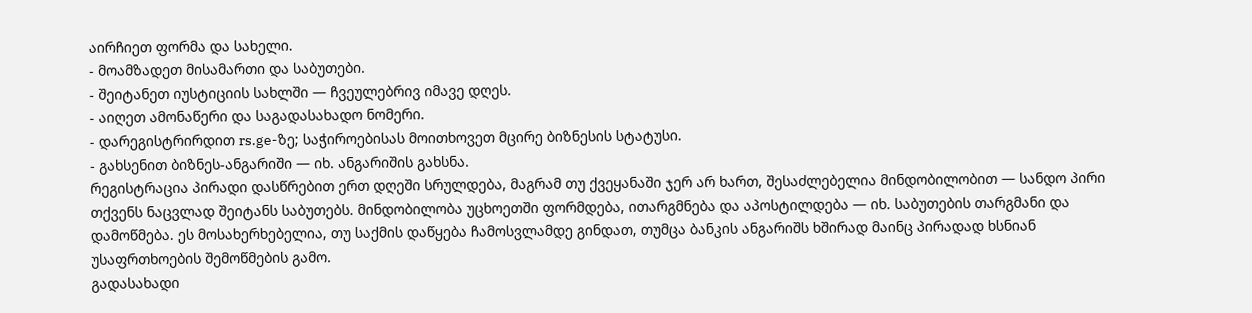აირჩიეთ ფორმა და სახელი.
- მოამზადეთ მისამართი და საბუთები.
- შეიტანეთ იუსტიციის სახლში — ჩვეულებრივ იმავე დღეს.
- აიღეთ ამონაწერი და საგადასახადო ნომერი.
- დარეგისტრირდით rs.ge-ზე; საჭიროებისას მოითხოვეთ მცირე ბიზნესის სტატუსი.
- გახსენით ბიზნეს-ანგარიში — იხ. ანგარიშის გახსნა.
რეგისტრაცია პირადი დასწრებით ერთ დღეში სრულდება, მაგრამ თუ ქვეყანაში ჯერ არ ხართ, შესაძლებელია მინდობილობით — სანდო პირი თქვენს ნაცვლად შეიტანს საბუთებს. მინდობილობა უცხოეთში ფორმდება, ითარგმნება და აპოსტილდება — იხ. საბუთების თარგმანი და დამოწმება. ეს მოსახერხებელია, თუ საქმის დაწყება ჩამოსვლამდე გინდათ, თუმცა ბანკის ანგარიშს ხშირად მაინც პირადად ხსნიან უსაფრთხოების შემოწმების გამო.
გადასახადი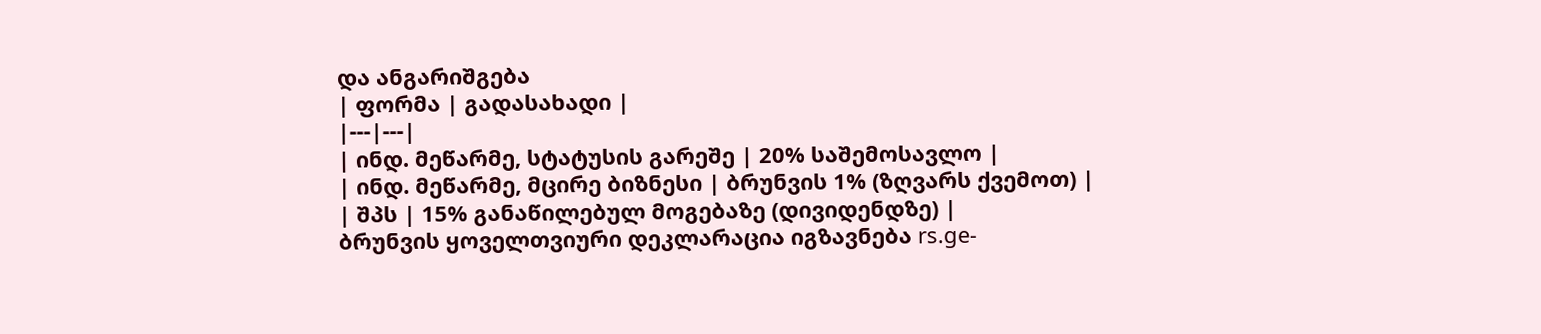და ანგარიშგება
| ფორმა | გადასახადი |
|---|---|
| ინდ. მეწარმე, სტატუსის გარეშე | 20% საშემოსავლო |
| ინდ. მეწარმე, მცირე ბიზნესი | ბრუნვის 1% (ზღვარს ქვემოთ) |
| შპს | 15% განაწილებულ მოგებაზე (დივიდენდზე) |
ბრუნვის ყოველთვიური დეკლარაცია იგზავნება rs.ge-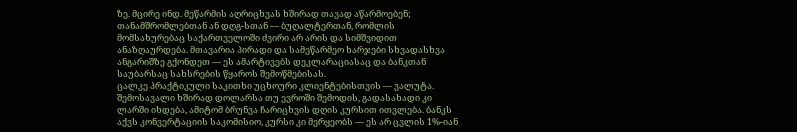ზე. მცირე ინდ. მეწარმის აღრიცხვას ხშირად თავად აწარმოებენ; თანამშრომლებთან ან დღგ-სთან — ბუღალტერთან, რომლის მომსახურებაც საქართველოში ძვირი არ არის და სიმშვიდით ანაზღაურდება. მთავარია პირადი და სამეწარმეო ხარჯები სხვადასხვა ანგარიშზე გქონდეთ — ეს ამარტივებს დეკლარაციასაც და ბანკთან საუბარსაც სახსრების წყაროს შემოწმებისას.
ცალკე პრაქტიკული საკითხი უცხოური კლიენტებისთვის — ვალუტა. შემოსავალი ხშირად დოლარსა თუ ევროში შემოდის, გადასახადი კი ლარში იხდება, ამიტომ ბრუნვა ჩარიცხვის დღის კურსით ითვლება. ბანკს აქვს კონვერტაციის საკომისიო, კურსი კი მერყეობს — ეს არ ცვლის 1%-იან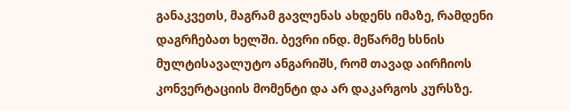განაკვეთს, მაგრამ გავლენას ახდენს იმაზე, რამდენი დაგრჩებათ ხელში. ბევრი ინდ. მეწარმე ხსნის მულტისავალუტო ანგარიშს, რომ თავად აირჩიოს კონვერტაციის მომენტი და არ დაკარგოს კურსზე.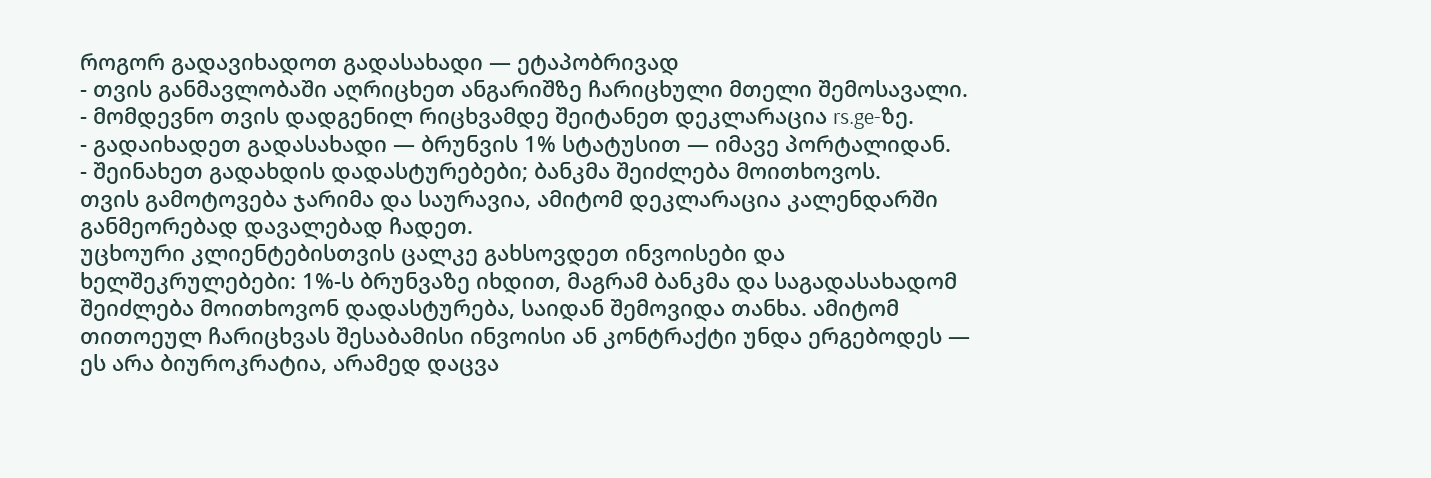როგორ გადავიხადოთ გადასახადი — ეტაპობრივად
- თვის განმავლობაში აღრიცხეთ ანგარიშზე ჩარიცხული მთელი შემოსავალი.
- მომდევნო თვის დადგენილ რიცხვამდე შეიტანეთ დეკლარაცია rs.ge-ზე.
- გადაიხადეთ გადასახადი — ბრუნვის 1% სტატუსით — იმავე პორტალიდან.
- შეინახეთ გადახდის დადასტურებები; ბანკმა შეიძლება მოითხოვოს.
თვის გამოტოვება ჯარიმა და საურავია, ამიტომ დეკლარაცია კალენდარში განმეორებად დავალებად ჩადეთ.
უცხოური კლიენტებისთვის ცალკე გახსოვდეთ ინვოისები და ხელშეკრულებები: 1%-ს ბრუნვაზე იხდით, მაგრამ ბანკმა და საგადასახადომ შეიძლება მოითხოვონ დადასტურება, საიდან შემოვიდა თანხა. ამიტომ თითოეულ ჩარიცხვას შესაბამისი ინვოისი ან კონტრაქტი უნდა ერგებოდეს — ეს არა ბიუროკრატია, არამედ დაცვა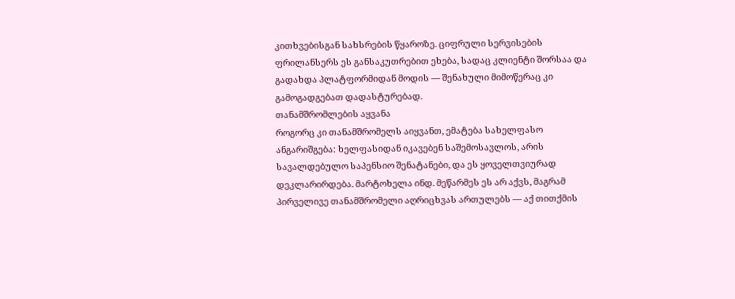კითხვებისგან სახსრების წყაროზე. ციფრული სერვისების ფრილანსერს ეს განსაკუთრებით ეხება, სადაც კლიენტი შორსაა და გადახდა პლატფორმიდან მოდის — შენახული მიმოწერაც კი გამოგადგებათ დადასტურებად.
თანამშრომლების აყვანა
როგორც კი თანამშრომელს აიყვანთ, ემატება სახელფასო ანგარიშგება: ხელფასიდან იკავებენ საშემოსავლოს, არის სავალდებულო საპენსიო შენატანები, და ეს ყოველთვიურად დეკლარირდება. მარტოხელა ინდ. მეწარმეს ეს არ აქვს, მაგრამ პირველივე თანამშრომელი აღრიცხვას ართულებს — აქ თითქმის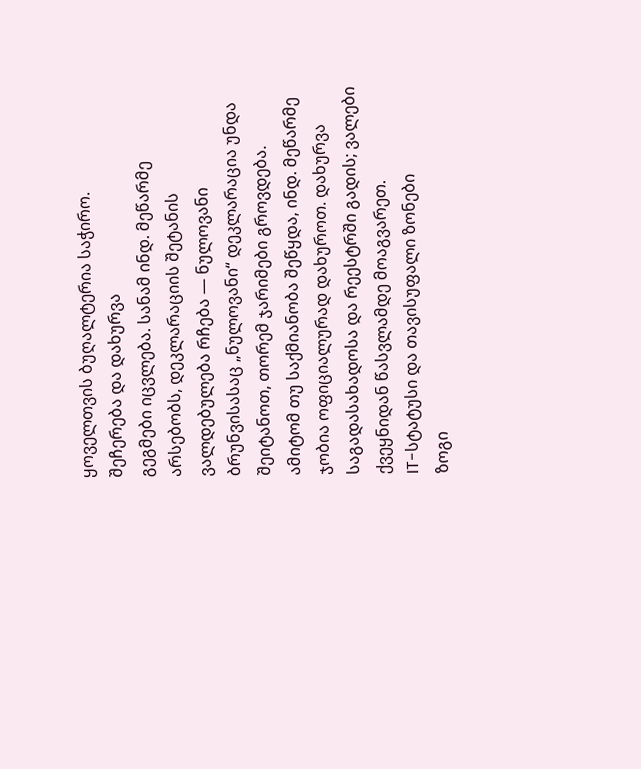ყოველთვის ბუღალტერია საჭირო.
შეჩერება და დახურვა
გეგმები იცვლება. სანამ ინდ. მეწარმე არსებობს, დეკლარაციის შეტანის ვალდებულება რჩება — ნულოვანი ბრუნვისასაც „ნულოვანი“ დეკლარაცია უნდა შეიტანოთ, თორემ ჯარიმები გროვდება. ამიტომ თუ საქმიანობა შეწყდა, ინდ. მეწარმე ჯობია ოფიციალურად დახუროთ. დახურვა საგადასახადოსა და რეესტრში გადის; ვალები ქვეყნიდან წასვლამდე მოაგვარეთ.
IT-სტატუსი და თავისუფალი ზონები
ზოგი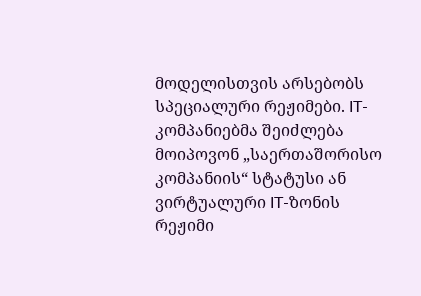მოდელისთვის არსებობს სპეციალური რეჟიმები. IT-კომპანიებმა შეიძლება მოიპოვონ „საერთაშორისო კომპანიის“ სტატუსი ან ვირტუალური IT-ზონის რეჟიმი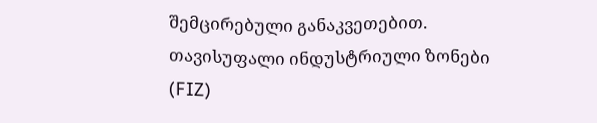შემცირებული განაკვეთებით. თავისუფალი ინდუსტრიული ზონები (FIZ)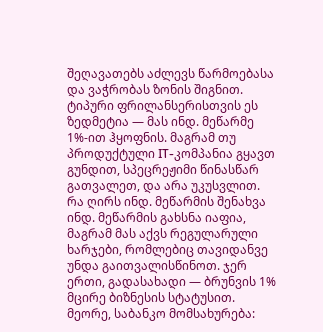შეღავათებს აძლევს წარმოებასა და ვაჭრობას ზონის შიგნით. ტიპური ფრილანსერისთვის ეს ზედმეტია — მას ინდ. მეწარმე 1%-ით ჰყოფნის. მაგრამ თუ პროდუქტული IT-კომპანია გყავთ გუნდით, სპეცრეჟიმი წინასწარ გათვალეთ, და არა უკუსვლით.
რა ღირს ინდ. მეწარმის შენახვა
ინდ. მეწარმის გახსნა იაფია, მაგრამ მას აქვს რეგულარული ხარჯები, რომლებიც თავიდანვე უნდა გაითვალისწინოთ. ჯერ ერთი, გადასახადი — ბრუნვის 1% მცირე ბიზნესის სტატუსით. მეორე, საბანკო მომსახურება: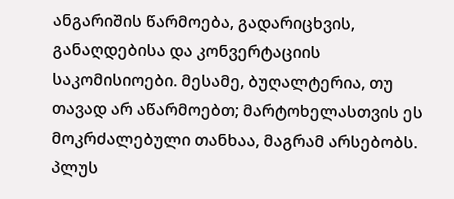ანგარიშის წარმოება, გადარიცხვის, განაღდებისა და კონვერტაციის საკომისიოები. მესამე, ბუღალტერია, თუ თავად არ აწარმოებთ; მარტოხელასთვის ეს მოკრძალებული თანხაა, მაგრამ არსებობს. პლუს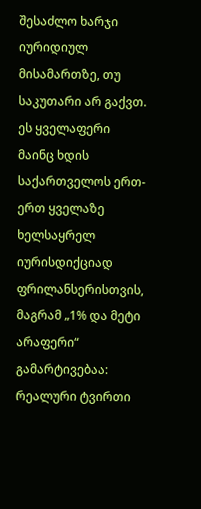შესაძლო ხარჯი იურიდიულ მისამართზე, თუ საკუთარი არ გაქვთ. ეს ყველაფერი მაინც ხდის საქართველოს ერთ-ერთ ყველაზე ხელსაყრელ იურისდიქციად ფრილანსერისთვის, მაგრამ „1% და მეტი არაფერი“ გამარტივებაა: რეალური ტვირთი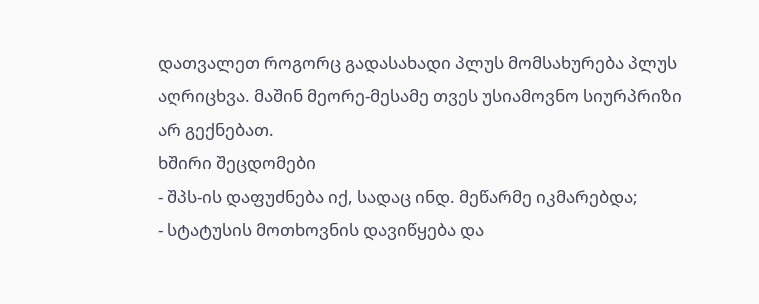დათვალეთ როგორც გადასახადი პლუს მომსახურება პლუს აღრიცხვა. მაშინ მეორე-მესამე თვეს უსიამოვნო სიურპრიზი არ გექნებათ.
ხშირი შეცდომები
- შპს-ის დაფუძნება იქ, სადაც ინდ. მეწარმე იკმარებდა;
- სტატუსის მოთხოვნის დავიწყება და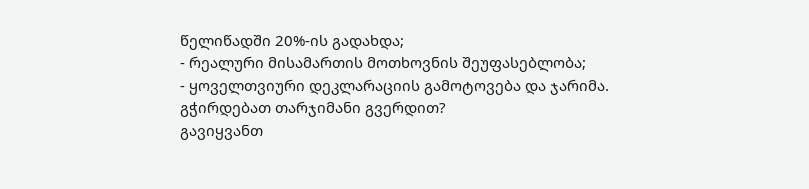წელიწადში 20%-ის გადახდა;
- რეალური მისამართის მოთხოვნის შეუფასებლობა;
- ყოველთვიური დეკლარაციის გამოტოვება და ჯარიმა.
გჭირდებათ თარჯიმანი გვერდით?
გავიყვანთ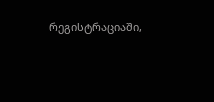რეგისტრაციაში,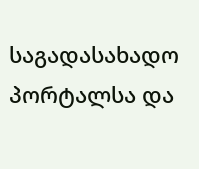საგადასახადო პორტალსა და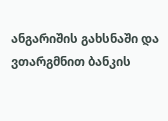ანგარიშის გახსნაში და ვთარგმნით ბანკის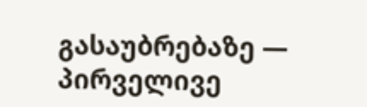გასაუბრებაზე — პირველივე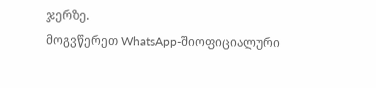ჯერზე.
მოგვწერეთ WhatsApp-შიოფიციალური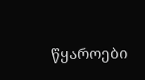წყაროები